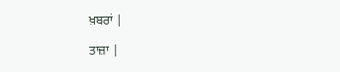ਖ਼ਬਰਾਂ |

ਤਾਜ਼ਾ |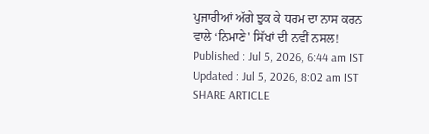ਪੁਜਾਰੀਆਂ ਅੱਗੇ ਝੁਕ ਕੇ ਧਰਮ ਦਾ ਨਾਸ ਕਰਨ ਵਾਲੇ ‘ਨਿਮਾਣੇ' ਸਿੱਖਾਂ ਦੀ ਨਵੀਂ ਨਸਲ!
Published : Jul 5, 2026, 6:44 am IST
Updated : Jul 5, 2026, 8:02 am IST
SHARE ARTICLE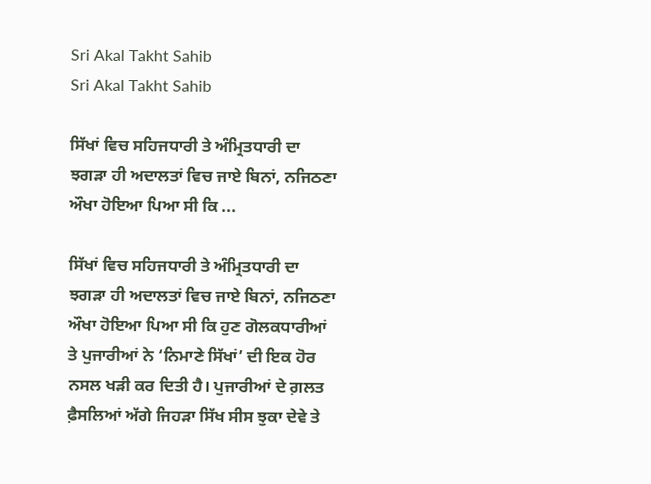Sri Akal Takht Sahib
Sri Akal Takht Sahib

ਸਿੱਖਾਂ ਵਿਚ ਸਹਿਜਧਾਰੀ ਤੇ ਅੰਮ੍ਰਿਤਧਾਰੀ ਦਾ ਝਗੜਾ ਹੀ ਅਦਾਲਤਾਂ ਵਿਚ ਜਾਏ ਬਿਨਾਂ, ਨਜਿਠਣਾ ਔਖਾ ਹੋਇਆ ਪਿਆ ਸੀ ਕਿ ...

ਸਿੱਖਾਂ ਵਿਚ ਸਹਿਜਧਾਰੀ ਤੇ ਅੰਮ੍ਰਿਤਧਾਰੀ ਦਾ ਝਗੜਾ ਹੀ ਅਦਾਲਤਾਂ ਵਿਚ ਜਾਏ ਬਿਨਾਂ, ਨਜਿਠਣਾ ਔਖਾ ਹੋਇਆ ਪਿਆ ਸੀ ਕਿ ਹੁਣ ਗੋਲਕਧਾਰੀਆਂ ਤੇ ਪੁਜਾਰੀਆਂ ਨੇ ‘ਨਿਮਾਣੇ ਸਿੱਖਾਂ’ ਦੀ ਇਕ ਹੋਰ ਨਸਲ ਖੜੀ ਕਰ ਦਿਤੀ ਹੈ। ਪੁਜਾਰੀਆਂ ਦੇ ਗ਼ਲਤ ਫ਼ੈਸਲਿਆਂ ਅੱਗੇ ਜਿਹੜਾ ਸਿੱਖ ਸੀਸ ਝੁਕਾ ਦੇਵੇ ਤੇ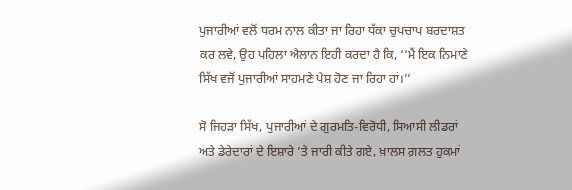ਪੁਜਾਰੀਆਂ ਵਲੋਂ ਧਰਮ ਨਾਲ ਕੀਤਾ ਜਾ ਰਿਹਾ ਧੱਕਾ ਚੁਪਚਾਪ ਬਰਦਾਸ਼ਤ ਕਰ ਲਵੇ, ਉਹ ਪਹਿਲਾ ਐਲਾਨ ਇਹੀ ਕਰਦਾ ਹੈ ਕਿ, ‘‘ਮੈਂ ਇਕ ਨਿਮਾਣੇ ਸਿੱਖ ਵਜੋਂ ਪੁਜਾਰੀਆਂ ਸਾਹਮਣੇ ਪੇਸ਼ ਹੋਣ ਜਾ ਰਿਹਾ ਹਾਂ।’’

ਸੋ ਜਿਹੜਾ ਸਿੱਖ, ਪੁਜਾਰੀਆਂ ਦੇ ਗੁਰਮਤਿ-ਵਿਰੋਧੀ, ਸਿਆਸੀ ਲੀਡਰਾਂ ਅਤੇ ਡੇਰੇਦਾਰਾਂ ਦੇ ਇਸ਼ਾਰੇ ’ਤੇ ਜਾਰੀ ਕੀਤੇ ਗਏ, ਖ਼ਾਲਸ ਗ਼ਲਤ ਹੁਕਮਾਂ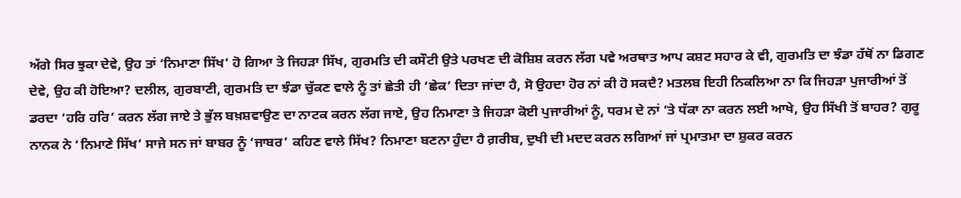ਅੱਗੇ ਸਿਰ ਝੁਕਾ ਦੇਵੇ, ਉਹ ਤਾਂ ‘ਨਿਮਾਣਾ ਸਿੱਖ’ ਹੋ ਗਿਆ ਤੇ ਜਿਹੜਾ ਸਿੱਖ, ਗੁਰਮਤਿ ਦੀ ਕਸੌਟੀ ਉਤੇ ਪਰਖਣ ਦੀ ਕੋਸ਼ਿਸ਼ ਕਰਨ ਲੱਗ ਪਵੇ ਅਰਥਾਤ ਆਪ ਕਸ਼ਟ ਸਹਾਰ ਕੇ ਵੀ, ਗੁਰਮਤਿ ਦਾ ਝੰਡਾ ਹੱਥੋਂ ਨਾ ਡਿਗਣ ਦੇਵੇ, ਉਹ ਕੀ ਹੋਇਆ? ਦਲੀਲ, ਗੁਰਬਾਣੀ, ਗੁਰਮਤਿ ਦਾ ਝੰਡਾ ਚੁੱਕਣ ਵਾਲੇ ਨੂੰ ਤਾਂ ਛੇਤੀ ਹੀ ‘ਛੇਕ’ ਦਿਤਾ ਜਾਂਦਾ ਹੈ, ਸੋ ਉਹਦਾ ਹੋਰ ਨਾਂ ਕੀ ਹੋ ਸਕਦੈ? ਮਤਲਬ ਇਹੀ ਨਿਕਲਿਆ ਨਾ ਕਿ ਜਿਹੜਾ ਪੁਜਾਰੀਆਂ ਤੋਂ ਡਰਦਾ ‘ਹਰਿ ਹਰਿ’ ਕਰਨ ਲੱਗ ਜਾਏ ਤੇ ਭੁੱਲ ਬਖ਼ਸ਼ਵਾਉਣ ਦਾ ਨਾਟਕ ਕਰਨ ਲੱਗ ਜਾਏ, ਉਹ ਨਿਮਾਣਾ ਤੇ ਜਿਹੜਾ ਕੋਈ ਪੁਜਾਰੀਆਂ ਨੂੰ, ਧਰਮ ਦੇ ਨਾਂ ’ਤੇ ਧੱਕਾ ਨਾ ਕਰਨ ਲਈ ਆਖੇ, ਉਹ ਸਿੱਖੀ ਤੋਂ ਬਾਹਰ? ਗੁਰੂ ਨਾਨਕ ਨੇ ‘ਨਿਮਾਣੇ ਸਿੱਖ’ ਸਾਜੇ ਸਨ ਜਾਂ ਬਾਬਰ ਨੂੰ ‘ਜਾਬਰ’ ਕਹਿਣ ਵਾਲੇ ਸਿੱਖ? ਨਿਮਾਣਾ ਬਣਨਾ ਹੁੰਦਾ ਹੈ ਗ਼ਰੀਬ, ਦੁਖੀ ਦੀ ਮਦਦ ਕਰਨ ਲਗਿਆਂ ਜਾਂ ਪ੍ਰਮਾਤਮਾ ਦਾ ਸ਼ੁਕਰ ਕਰਨ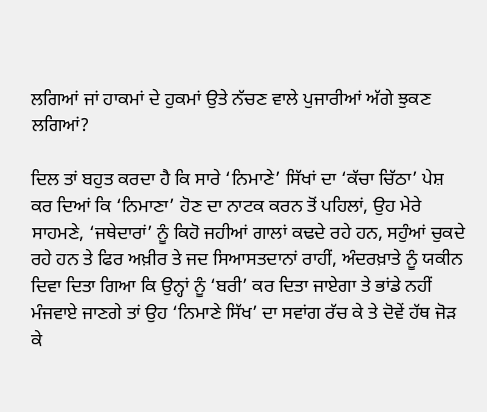ਲਗਿਆਂ ਜਾਂ ਹਾਕਮਾਂ ਦੇ ਹੁਕਮਾਂ ਉਤੇ ਨੱਚਣ ਵਾਲੇ ਪੁਜਾਰੀਆਂ ਅੱਗੇ ਝੁਕਣ ਲਗਿਆਂ?

ਦਿਲ ਤਾਂ ਬਹੁਤ ਕਰਦਾ ਹੈ ਕਿ ਸਾਰੇ ‘ਨਿਮਾਣੇ’ ਸਿੱਖਾਂ ਦਾ ‘ਕੱਚਾ ਚਿੱਠਾ’ ਪੇਸ਼ ਕਰ ਦਿਆਂ ਕਿ ‘ਨਿਮਾਣਾ’ ਹੋਣ ਦਾ ਨਾਟਕ ਕਰਨ ਤੋਂ ਪਹਿਲਾਂ, ਉਹ ਮੇਰੇ ਸਾਹਮਣੇ, ‘ਜਥੇਦਾਰਾਂ’ ਨੂੰ ਕਿਹੋ ਜਹੀਆਂ ਗਾਲਾਂ ਕਢਦੇ ਰਹੇ ਹਨ, ਸਹੁੰਆਂ ਚੁਕਦੇ ਰਹੇ ਹਨ ਤੇ ਫਿਰ ਅਖ਼ੀਰ ਤੇ ਜਦ ਸਿਆਸਤਦਾਨਾਂ ਰਾਹੀਂ, ਅੰਦਰਖ਼ਾਤੇ ਨੂੰ ਯਕੀਨ ਦਿਵਾ ਦਿਤਾ ਗਿਆ ਕਿ ਉਨ੍ਹਾਂ ਨੂੰ ‘ਬਰੀ’ ਕਰ ਦਿਤਾ ਜਾਏਗਾ ਤੇ ਭਾਂਡੇ ਨਹੀਂ ਮੰਜਵਾਏ ਜਾਣਗੇ ਤਾਂ ਉਹ ‘ਨਿਮਾਣੇ ਸਿੱਖ’ ਦਾ ਸਵਾਂਗ ਰੱਚ ਕੇ ਤੇ ਦੋਵੇਂ ਹੱਥ ਜੋੜ ਕੇ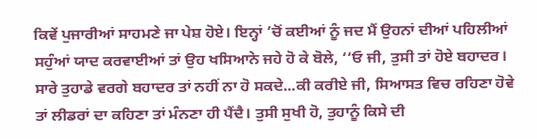ਕਿਵੇਂ ਪੁਜਾਰੀਆਂ ਸਾਹਮਣੇ ਜਾ ਪੇਸ਼ ਹੋਏ। ਇਨ੍ਹਾਂ ’ਚੋਂ ਕਈਆਂ ਨੂੰ ਜਦ ਮੈਂ ਉਹਨਾਂ ਦੀਆਂ ਪਹਿਲੀਆਂ ਸਹੁੰਆਂ ਯਾਦ ਕਰਵਾਈਆਂ ਤਾਂ ਉਹ ਖਸਿਆਨੇ ਜਹੇ ਹੋ ਕੇ ਬੋਲੇ, ‘‘ਓ ਜੀ, ਤੁਸੀ ਤਾਂ ਹੋਏ ਬਹਾਦਰ। ਸਾਰੇ ਤੁਹਾਡੇ ਵਰਗੇ ਬਹਾਦਰ ਤਾਂ ਨਹੀਂ ਨਾ ਹੋ ਸਕਦੇ...ਕੀ ਕਰੀਏ ਜੀ, ਸਿਆਸਤ ਵਿਚ ਰਹਿਣਾ ਹੋਵੇ ਤਾਂ ਲੀਡਰਾਂ ਦਾ ਕਹਿਣਾ ਤਾਂ ਮੰਨਣਾ ਹੀ ਪੈਂਦੈ। ਤੁਸੀ ਸੁਖੀ ਹੋ, ਤੁਹਾਨੂੰ ਕਿਸੇ ਦੀ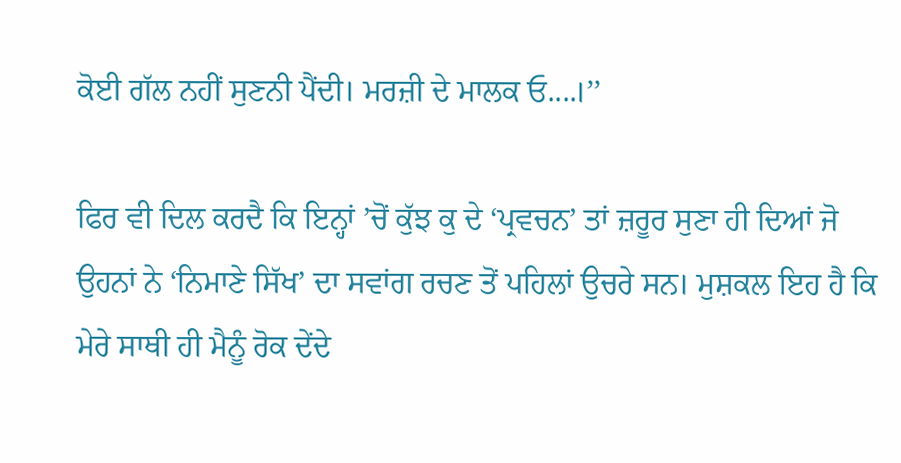ਕੋਈ ਗੱਲ ਨਹੀਂ ਸੁਣਨੀ ਪੈਂਦੀ। ਮਰਜ਼ੀ ਦੇ ਮਾਲਕ ਓ....।’’

ਫਿਰ ਵੀ ਦਿਲ ਕਰਦੈ ਕਿ ਇਨ੍ਹਾਂ ’ਚੋਂ ਕੁੱਝ ਕੁ ਦੇ ‘ਪ੍ਰਵਚਨ’ ਤਾਂ ਜ਼ਰੂਰ ਸੁਣਾ ਹੀ ਦਿਆਂ ਜੋ ਉਹਨਾਂ ਨੇ ‘ਨਿਮਾਣੇ ਸਿੱਖ’ ਦਾ ਸਵਾਂਗ ਰਚਣ ਤੋਂ ਪਹਿਲਾਂ ਉਚਰੇ ਸਨ। ਮੁਸ਼ਕਲ ਇਹ ਹੈ ਕਿ ਮੇਰੇ ਸਾਥੀ ਹੀ ਮੈਨੂੰ ਰੋਕ ਦੇਂਦੇ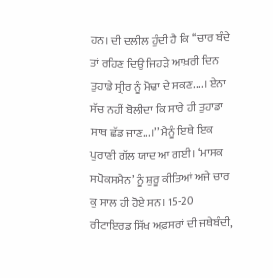ਹਨ। ਦੀ ਦਲੀਲ ਹੁੰਦੀ ਹੈ ਕਿ ‘‘ਚਾਰ ਬੰਦੇ ਤਾਂ ਰਹਿਣ ਦਿਉ ਜਿਹੜੇ ਆਖ਼ਰੀ ਦਿਨ ਤੁਹਾਡੇ ਸ੍ਰੀਰ ਨੂੰ ਮੋਢਾ ਦੇ ਸਕਣ....। ਏਨਾ ਸੱਚ ਨਹੀਂ ਬੋਲੀਦਾ ਕਿ ਸਾਰੇ ਹੀ ਤੁਹਾਡਾ ਸਾਥ ਛੱਡ ਜਾਣ...।’’ ਮੈਨੂੰ ਇਥੇ ਇਕ ਪੁਰਾਣੀ ਗੱਲ ਯਾਦ ਆ ਗਈ। ‘ਮਾਸਕ ਸਪੋਕਸਮੈਨ’ ਨੂੰ ਸ਼ੁਰੂ ਕੀਤਿਆਂ ਅਜੇ ਚਾਰ ਕੁ ਸਾਲ ਹੀ ਹੋਏ ਸਨ। 15-20 ਰੀਟਾਇਰਡ ਸਿੱਖ ਅਫ਼ਸਰਾਂ ਦੀ ਜਥੇਬੰਦੀ,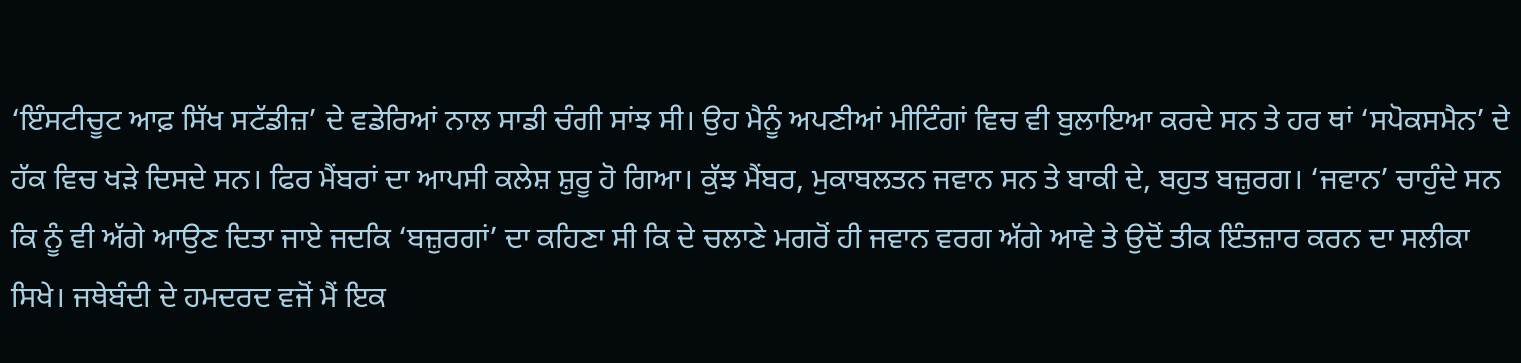‘ਇੰਸਟੀਚੂਟ ਆਫ਼ ਸਿੱਖ ਸਟੱਡੀਜ਼’ ਦੇ ਵਡੇਰਿਆਂ ਨਾਲ ਸਾਡੀ ਚੰਗੀ ਸਾਂਝ ਸੀ। ਉਹ ਮੈਨੂੰ ਅਪਣੀਆਂ ਮੀਟਿੰਗਾਂ ਵਿਚ ਵੀ ਬੁਲਾਇਆ ਕਰਦੇ ਸਨ ਤੇ ਹਰ ਥਾਂ ‘ਸਪੋਕਸਮੈਨ’ ਦੇ ਹੱਕ ਵਿਚ ਖੜੇ ਦਿਸਦੇ ਸਨ। ਫਿਰ ਮੈਂਬਰਾਂ ਦਾ ਆਪਸੀ ਕਲੇਸ਼ ਸ਼ੁਰੂ ਹੋ ਗਿਆ। ਕੁੱਝ ਮੈਂਬਰ, ਮੁਕਾਬਲਤਨ ਜਵਾਨ ਸਨ ਤੇ ਬਾਕੀ ਦੇ, ਬਹੁਤ ਬਜ਼ੁਰਗ। ‘ਜਵਾਨ’ ਚਾਹੁੰਦੇ ਸਨ ਕਿ ਨੂੰ ਵੀ ਅੱਗੇ ਆਉਣ ਦਿਤਾ ਜਾਏ ਜਦਕਿ ‘ਬਜ਼ੁਰਗਾਂ’ ਦਾ ਕਹਿਣਾ ਸੀ ਕਿ ਦੇ ਚਲਾਣੇ ਮਗਰੋਂ ਹੀ ਜਵਾਨ ਵਰਗ ਅੱਗੇ ਆਵੇ ਤੇ ਉਦੋਂ ਤੀਕ ਇੰਤਜ਼ਾਰ ਕਰਨ ਦਾ ਸਲੀਕਾ ਸਿਖੇ। ਜਥੇਬੰਦੀ ਦੇ ਹਮਦਰਦ ਵਜੋਂ ਮੈਂ ਇਕ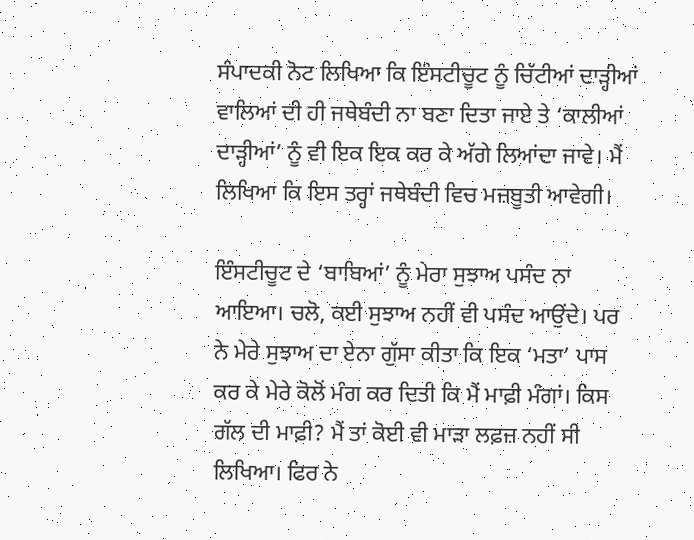ਸੰਪਾਦਕੀ ਨੋਟ ਲਿਖਿਆ ਕਿ ਇੰਸਟੀਚੂਟ ਨੂੰ ਚਿੱਟੀਆਂ ਦਾੜ੍ਹੀਆਂ ਵਾਲਿਆਂ ਦੀ ਹੀ ਜਥੇਬੰਦੀ ਨਾ ਬਣਾ ਦਿਤਾ ਜਾਏ ਤੇ ‘ਕਾਲੀਆਂ ਦਾੜ੍ਹੀਆਂ’ ਨੂੰ ਵੀ ਇਕ ਇਕ ਕਰ ਕੇ ਅੱਗੇ ਲਿਆਂਦਾ ਜਾਵੇ। ਮੈਂ ਲਿਖਿਆ ਕਿ ਇਸ ਤਰ੍ਹਾਂ ਜਥੇਬੰਦੀ ਵਿਚ ਮਜ਼ਬੂਤੀ ਆਵੇਗੀ।

ਇੰਸਟੀਚੂਟ ਦੇ ‘ਬਾਬਿਆਂ’ ਨੂੰ ਮੇਰਾ ਸੁਝਾਅ ਪਸੰਦ ਨਾ ਆਇਆ। ਚਲੋ, ਕਈ ਸੁਝਾਅ ਨਹੀਂ ਵੀ ਪਸੰਦ ਆਉਂਦੇ। ਪਰ ਨੇ ਮੇਰੇ ਸੁਝਾਅ ਦਾ ਏਨਾ ਗੁੱਸਾ ਕੀਤਾ ਕਿ ਇਕ ‘ਮਤਾ’ ਪਾਸ ਕਰ ਕੇ ਮੇਰੇ ਕੋਲੋਂ ਮੰਗ ਕਰ ਦਿਤੀ ਕਿ ਮੈਂ ਮਾਫ਼ੀ ਮੰਗਾਂ। ਕਿਸ ਗੱਲ ਦੀ ਮਾਫ਼ੀ? ਮੈਂ ਤਾਂ ਕੋਈ ਵੀ ਮਾੜਾ ਲਫ਼ਜ਼ ਨਹੀਂ ਸੀ ਲਿਖਿਆ। ਫਿਰ ਨੇ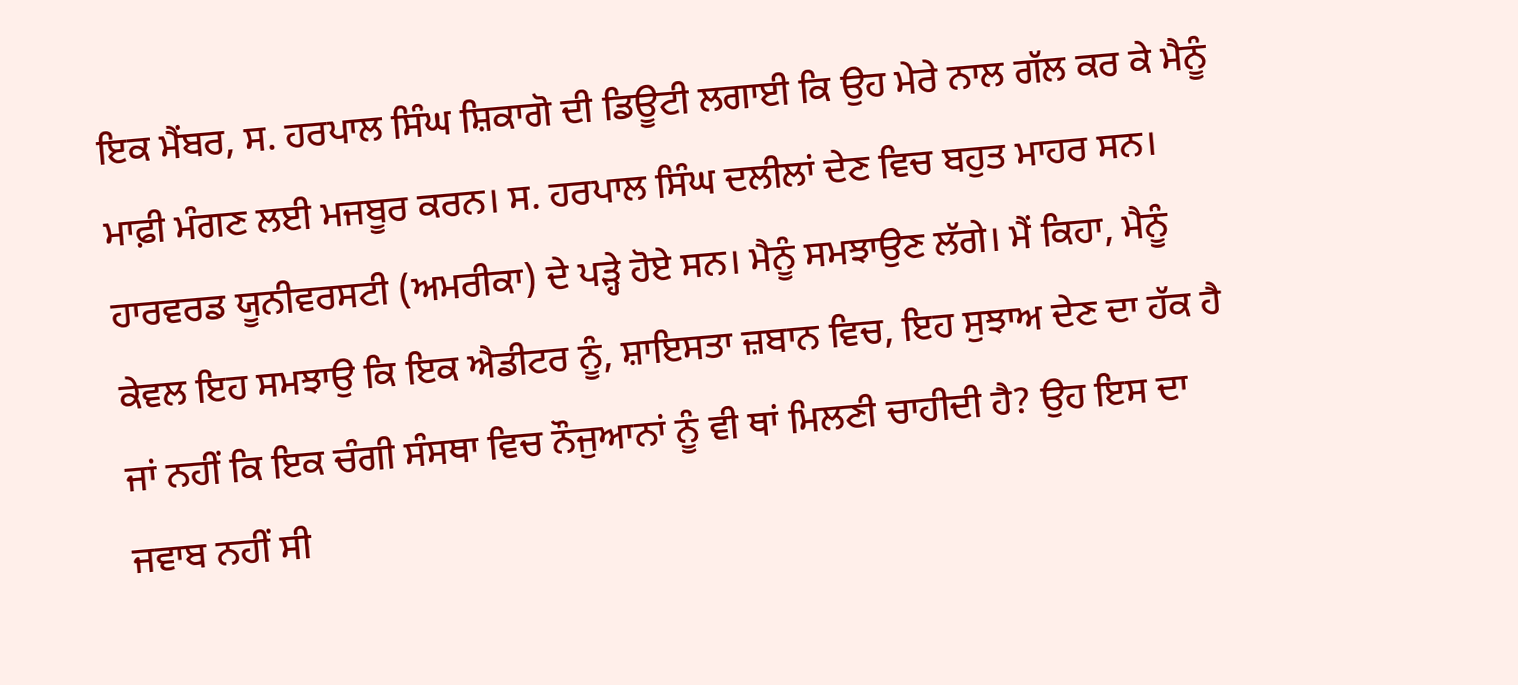ਇਕ ਮੈਂਬਰ, ਸ. ਹਰਪਾਲ ਸਿੰਘ ਸ਼ਿਕਾਗੋ ਦੀ ਡਿਊਟੀ ਲਗਾਈ ਕਿ ਉਹ ਮੇਰੇ ਨਾਲ ਗੱਲ ਕਰ ਕੇ ਮੈਨੂੰ ਮਾਫ਼ੀ ਮੰਗਣ ਲਈ ਮਜਬੂਰ ਕਰਨ। ਸ. ਹਰਪਾਲ ਸਿੰਘ ਦਲੀਲਾਂ ਦੇਣ ਵਿਚ ਬਹੁਤ ਮਾਹਰ ਸਨ। ਹਾਰਵਰਡ ਯੂਨੀਵਰਸਟੀ (ਅਮਰੀਕਾ) ਦੇ ਪੜ੍ਹੇ ਹੋਏ ਸਨ। ਮੈਨੂੰ ਸਮਝਾਉਣ ਲੱਗੇ। ਮੈਂ ਕਿਹਾ, ਮੈਨੂੰ ਕੇਵਲ ਇਹ ਸਮਝਾਉ ਕਿ ਇਕ ਐਡੀਟਰ ਨੂੰ, ਸ਼ਾਇਸਤਾ ਜ਼ਬਾਨ ਵਿਚ, ਇਹ ਸੁਝਾਅ ਦੇਣ ਦਾ ਹੱਕ ਹੈ ਜਾਂ ਨਹੀਂ ਕਿ ਇਕ ਚੰਗੀ ਸੰਸਥਾ ਵਿਚ ਨੌਜੁਆਨਾਂ ਨੂੰ ਵੀ ਥਾਂ ਮਿਲਣੀ ਚਾਹੀਦੀ ਹੈ? ਉਹ ਇਸ ਦਾ ਜਵਾਬ ਨਹੀਂ ਸੀ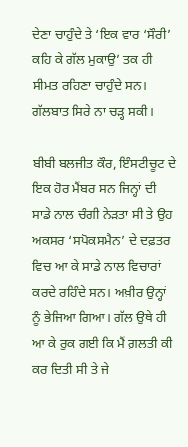ਦੇਣਾ ਚਾਹੁੰਦੇ ਤੇ ‘ਇਕ ਵਾਰ ‘ਸੌਰੀ’ ਕਹਿ ਕੇ ਗੱਲ ਮੁਕਾਉ’ ਤਕ ਹੀ ਸੀਮਤ ਰਹਿਣਾ ਚਾਹੁੰਦੇ ਸਨ। ਗੱਲਬਾਤ ਸਿਰੇ ਨਾ ਚੜ੍ਹ ਸਕੀ।

ਬੀਬੀ ਬਲਜੀਤ ਕੌਰ, ਇੰਸਟੀਚੂਟ ਦੇ ਇਕ ਹੋਰ ਮੈਂਬਰ ਸਨ ਜਿਨ੍ਹਾਂ ਦੀ ਸਾਡੇ ਨਾਲ ਚੰਗੀ ਨੇੜਤਾ ਸੀ ਤੇ ਉਹ ਅਕਸਰ ‘ਸਪੋਕਸਮੈਨ’ ਦੇ ਦਫ਼ਤਰ ਵਿਚ ਆ ਕੇ ਸਾਡੇ ਨਾਲ ਵਿਚਾਰਾਂ ਕਰਦੇ ਰਹਿੰਦੇ ਸਨ। ਅਖ਼ੀਰ ਉਨ੍ਹਾਂ ਨੂੰ ਭੇਜਿਆ ਗਿਆ। ਗੱਲ ਉਥੇ ਹੀ ਆ ਕੇ ਰੁਕ ਗਈ ਕਿ ਮੈਂ ਗ਼ਲਤੀ ਕੀ ਕਰ ਦਿਤੀ ਸੀ ਤੇ ਜੇ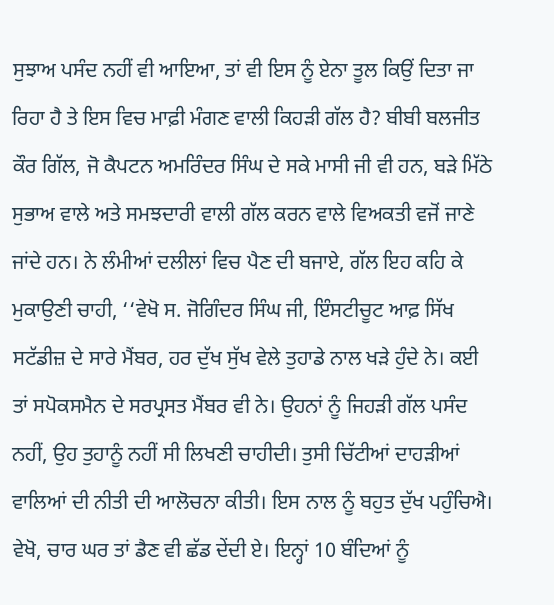ਸੁਝਾਅ ਪਸੰਦ ਨਹੀਂ ਵੀ ਆਇਆ, ਤਾਂ ਵੀ ਇਸ ਨੂੰ ਏਨਾ ਤੂਲ ਕਿਉਂ ਦਿਤਾ ਜਾ ਰਿਹਾ ਹੈ ਤੇ ਇਸ ਵਿਚ ਮਾਫ਼ੀ ਮੰਗਣ ਵਾਲੀ ਕਿਹੜੀ ਗੱਲ ਹੈ? ਬੀਬੀ ਬਲਜੀਤ ਕੌਰ ਗਿੱਲ, ਜੋ ਕੈਪਟਨ ਅਮਰਿੰਦਰ ਸਿੰਘ ਦੇ ਸਕੇ ਮਾਸੀ ਜੀ ਵੀ ਹਨ, ਬੜੇ ਮਿੱਠੇ ਸੁਭਾਅ ਵਾਲੇ ਅਤੇ ਸਮਝਦਾਰੀ ਵਾਲੀ ਗੱਲ ਕਰਨ ਵਾਲੇ ਵਿਅਕਤੀ ਵਜੋਂ ਜਾਣੇ ਜਾਂਦੇ ਹਨ। ਨੇ ਲੰਮੀਆਂ ਦਲੀਲਾਂ ਵਿਚ ਪੈਣ ਦੀ ਬਜਾਏ, ਗੱਲ ਇਹ ਕਹਿ ਕੇ ਮੁਕਾਉਣੀ ਚਾਹੀ, ‘‘ਵੇਖੋ ਸ. ਜੋਗਿੰਦਰ ਸਿੰਘ ਜੀ, ਇੰਸਟੀਚੂਟ ਆਫ਼ ਸਿੱਖ ਸਟੱਡੀਜ਼ ਦੇ ਸਾਰੇ ਮੈਂਬਰ, ਹਰ ਦੁੱਖ ਸੁੱਖ ਵੇਲੇ ਤੁਹਾਡੇ ਨਾਲ ਖੜੇ ਹੁੰਦੇ ਨੇ। ਕਈ ਤਾਂ ਸਪੋਕਸਮੈਨ ਦੇ ਸਰਪ੍ਰਸਤ ਮੈਂਬਰ ਵੀ ਨੇ। ਉਹਨਾਂ ਨੂੰ ਜਿਹੜੀ ਗੱਲ ਪਸੰਦ ਨਹੀਂ, ਉਹ ਤੁਹਾਨੂੰ ਨਹੀਂ ਸੀ ਲਿਖਣੀ ਚਾਹੀਦੀ। ਤੁਸੀ ਚਿੱਟੀਆਂ ਦਾਹੜੀਆਂ ਵਾਲਿਆਂ ਦੀ ਨੀਤੀ ਦੀ ਆਲੋਚਨਾ ਕੀਤੀ। ਇਸ ਨਾਲ ਨੂੰ ਬਹੁਤ ਦੁੱਖ ਪਹੁੰਚਿਐ। ਵੇਖੋ, ਚਾਰ ਘਰ ਤਾਂ ਡੈਣ ਵੀ ਛੱਡ ਦੇਂਦੀ ਏ। ਇਨ੍ਹਾਂ 10 ਬੰਦਿਆਂ ਨੂੰ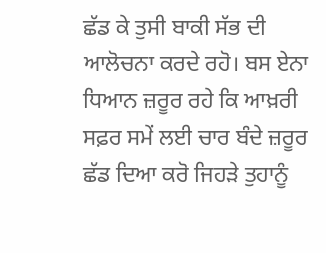ਛੱਡ ਕੇ ਤੁਸੀ ਬਾਕੀ ਸੱਭ ਦੀ ਆਲੋਚਨਾ ਕਰਦੇ ਰਹੋ। ਬਸ ਏਨਾ ਧਿਆਨ ਜ਼ਰੂਰ ਰਹੇ ਕਿ ਆਖ਼ਰੀ ਸਫ਼ਰ ਸਮੇਂ ਲਈ ਚਾਰ ਬੰਦੇ ਜ਼ਰੂਰ ਛੱਡ ਦਿਆ ਕਰੋ ਜਿਹੜੇ ਤੁਹਾਨੂੰ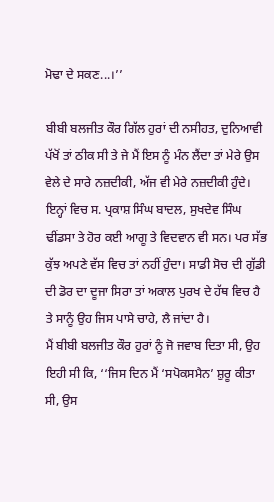ਮੋਢਾ ਦੇ ਸਕਣ...।’’

ਬੀਬੀ ਬਲਜੀਤ ਕੌਰ ਗਿੱਲ ਹੁਰਾਂ ਦੀ ਨਸੀਹਤ, ਦੁਨਿਆਵੀ ਪੱਖੋਂ ਤਾਂ ਠੀਕ ਸੀ ਤੇ ਜੇ ਮੈਂ ਇਸ ਨੂੰ ਮੰਨ ਲੈਂਦਾ ਤਾਂ ਮੇਰੇ ਉਸ ਵੇਲੇ ਦੇ ਸਾਰੇ ਨਜ਼ਦੀਕੀ, ਅੱਜ ਵੀ ਮੇਰੇ ਨਜ਼ਦੀਕੀ ਹੁੰਦੇ। ਇਨ੍ਹਾਂ ਵਿਚ ਸ. ਪ੍ਰਕਾਸ਼ ਸਿੰਘ ਬਾਦਲ, ਸੁਖਦੇਵ ਸਿੰਘ ਢੀਂਡਸਾ ਤੇ ਹੋਰ ਕਈ ਆਗੂ ਤੇ ਵਿਦਵਾਨ ਵੀ ਸਨ। ਪਰ ਸੱਭ ਕੁੱਝ ਅਪਣੇ ਵੱਸ ਵਿਚ ਤਾਂ ਨਹੀਂ ਹੁੰਦਾ। ਸਾਡੀ ਸੋਚ ਦੀ ਗੁੱਡੀ ਦੀ ਡੋਰ ਦਾ ਦੂਜਾ ਸਿਰਾ ਤਾਂ ਅਕਾਲ ਪੁਰਖ ਦੇ ਹੱਥ ਵਿਚ ਹੈ ਤੇ ਸਾਨੂੰ ਉਹ ਜਿਸ ਪਾਸੇ ਚਾਹੇ, ਲੈ ਜਾਂਦਾ ਹੈ।
ਮੈਂ ਬੀਬੀ ਬਲਜੀਤ ਕੌਰ ਹੁਰਾਂ ਨੂੰ ਜੋ ਜਵਾਬ ਦਿਤਾ ਸੀ, ਉਹ ਇਹੀ ਸੀ ਕਿ, ‘‘ਜਿਸ ਦਿਨ ਮੈਂ ‘ਸਪੋਕਸਮੈਨ’ ਸ਼ੁਰੂ ਕੀਤਾ ਸੀ, ਉਸ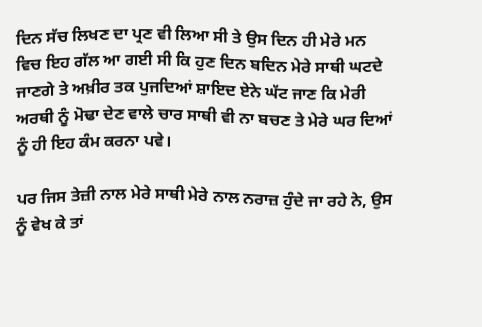ਦਿਨ ਸੱਚ ਲਿਖਣ ਦਾ ਪ੍ਰਣ ਵੀ ਲਿਆ ਸੀ ਤੇ ਉਸ ਦਿਨ ਹੀ ਮੇਰੇ ਮਨ ਵਿਚ ਇਹ ਗੱਲ ਆ ਗਈ ਸੀ ਕਿ ਹੁਣ ਦਿਨ ਬਦਿਨ ਮੇਰੇ ਸਾਥੀ ਘਟਦੇ ਜਾਣਗੇ ਤੇ ਅਖ਼ੀਰ ਤਕ ਪੁਜਦਿਆਂ ਸ਼ਾਇਦ ਏਨੇ ਘੱਟ ਜਾਣ ਕਿ ਮੇਰੀ ਅਰਥੀ ਨੂੰ ਮੋਢਾ ਦੇਣ ਵਾਲੇ ਚਾਰ ਸਾਥੀ ਵੀ ਨਾ ਬਚਣ ਤੇ ਮੇਰੇ ਘਰ ਦਿਆਂ ਨੂੰ ਹੀ ਇਹ ਕੰਮ ਕਰਨਾ ਪਵੇ।

ਪਰ ਜਿਸ ਤੇਜ਼ੀ ਨਾਲ ਮੇਰੇ ਸਾਥੀ ਮੇਰੇ ਨਾਲ ਨਰਾਜ਼ ਹੁੰਦੇ ਜਾ ਰਹੇ ਨੇ, ਉਸ ਨੂੰ ਵੇਖ ਕੇ ਤਾਂ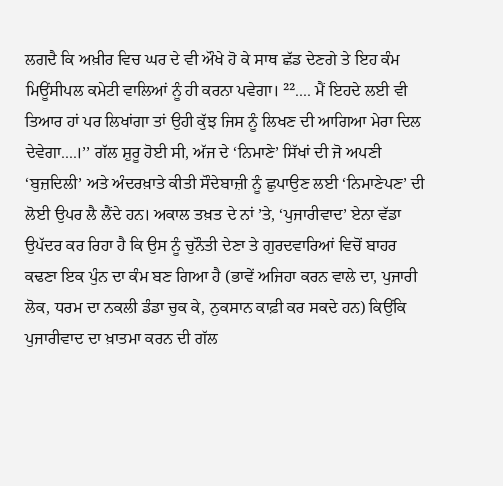ਲਗਦੈ ਕਿ ਅਖ਼ੀਰ ਵਿਚ ਘਰ ਦੇ ਵੀ ਔਖੇ ਹੋ ਕੇ ਸਾਥ ਛੱਡ ਦੇਣਗੇ ਤੇ ਇਹ ਕੰਮ ਮਿਊਂਸੀਪਲ ਕਮੇਟੀ ਵਾਲਿਆਂ ਨੂੰ ਹੀ ਕਰਨਾ ਪਵੇਗਾ। ²².... ਮੈਂ ਇਹਦੇ ਲਈ ਵੀ ਤਿਆਰ ਹਾਂ ਪਰ ਲਿਖਾਂਗਾ ਤਾਂ ਉਹੀ ਕੁੱਝ ਜਿਸ ਨੂੰ ਲਿਖਣ ਦੀ ਆਗਿਆ ਮੇਰਾ ਦਿਲ ਦੇਵੇਗਾ....।’’ ਗੱਲ ਸ਼ੁਰੂ ਹੋਈ ਸੀ, ਅੱਜ ਦੇ ‘ਨਿਮਾਣੇ’ ਸਿੱਖਾਂ ਦੀ ਜੋ ਅਪਣੀ ‘ਬੁਜ਼ਦਿਲੀ’ ਅਤੇ ਅੰਦਰਖ਼ਾਤੇ ਕੀਤੀ ਸੌਦੇਬਾਜ਼ੀ ਨੂੰ ਛੁਪਾਉਣ ਲਈ ‘ਨਿਮਾਣੇਪਣ’ ਦੀ ਲੋਈ ਉਪਰ ਲੈ ਲੈਂਦੇ ਹਨ। ਅਕਾਲ ਤਖ਼ਤ ਦੇ ਨਾਂ ’ਤੇ, ‘ਪੁਜਾਰੀਵਾਦ’ ਏਨਾ ਵੱਡਾ ਉਪੱਦਰ ਕਰ ਰਿਹਾ ਹੈ ਕਿ ਉਸ ਨੂੰ ਚੁਨੌਤੀ ਦੇਣਾ ਤੇ ਗੁਰਦਵਾਰਿਆਂ ਵਿਚੋਂ ਬਾਹਰ ਕਢਣਾ ਇਕ ਪੁੰਨ ਦਾ ਕੰਮ ਬਣ ਗਿਆ ਹੈ (ਭਾਵੇਂ ਅਜਿਹਾ ਕਰਨ ਵਾਲੇ ਦਾ, ਪੁਜਾਰੀ ਲੋਕ, ਧਰਮ ਦਾ ਨਕਲੀ ਡੰਡਾ ਚੁਕ ਕੇ, ਨੁਕਸਾਨ ਕਾਫ਼ੀ ਕਰ ਸਕਦੇ ਹਨ) ਕਿਉਂਕਿ ਪੁਜਾਰੀਵਾਦ ਦਾ ਖ਼ਾਤਮਾ ਕਰਨ ਦੀ ਗੱਲ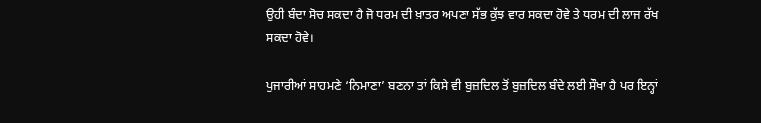ਉਹੀ ਬੰਦਾ ਸੋਚ ਸਕਦਾ ਹੈ ਜੋ ਧਰਮ ਦੀ ਖ਼ਾਤਰ ਅਪਣਾ ਸੱਭ ਕੁੱਝ ਵਾਰ ਸਕਦਾ ਹੋਵੇ ਤੇ ਧਰਮ ਦੀ ਲਾਜ ਰੱਖ ਸਕਦਾ ਹੋਵੇ।

ਪੁਜਾਰੀਆਂ ਸਾਹਮਣੇ ‘ਨਿਮਾਣਾ’ ਬਣਨਾ ਤਾਂ ਕਿਸੇ ਵੀ ਬੁਜ਼ਦਿਲ ਤੋਂ ਬੁਜ਼ਦਿਲ ਬੰਦੇ ਲਈ ਸੌਖਾ ਹੈ ਪਰ ਇਨ੍ਹਾਂ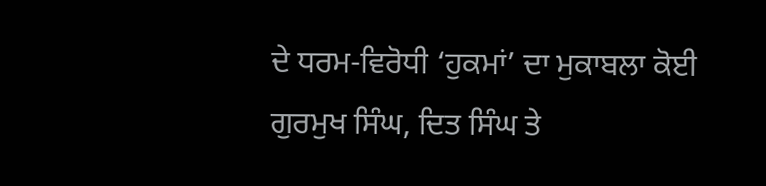ਦੇ ਧਰਮ-ਵਿਰੋਧੀ ‘ਹੁਕਮਾਂ’ ਦਾ ਮੁਕਾਬਲਾ ਕੋਈ ਗੁਰਮੁਖ ਸਿੰਘ, ਦਿਤ ਸਿੰਘ ਤੇ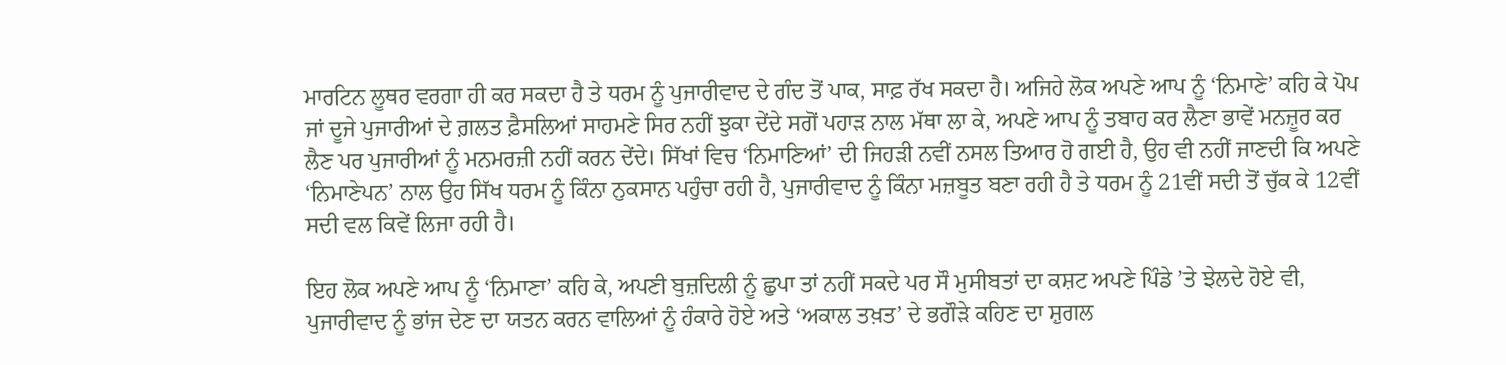ਮਾਰਟਿਨ ਲੂਥਰ ਵਰਗਾ ਹੀ ਕਰ ਸਕਦਾ ਹੈ ਤੇ ਧਰਮ ਨੂੰ ਪੁਜਾਰੀਵਾਦ ਦੇ ਗੰਦ ਤੋਂ ਪਾਕ, ਸਾਫ਼ ਰੱਖ ਸਕਦਾ ਹੈ। ਅਜਿਹੇ ਲੋਕ ਅਪਣੇ ਆਪ ਨੂੰ ‘ਨਿਮਾਣੇ’ ਕਹਿ ਕੇ ਪੋਪ ਜਾਂ ਦੂਜੇ ਪੁਜਾਰੀਆਂ ਦੇ ਗ਼ਲਤ ਫ਼ੈਸਲਿਆਂ ਸਾਹਮਣੇ ਸਿਰ ਨਹੀਂ ਝੁਕਾ ਦੇਂਦੇ ਸਗੋਂ ਪਹਾੜ ਨਾਲ ਮੱਥਾ ਲਾ ਕੇ, ਅਪਣੇ ਆਪ ਨੂੰ ਤਬਾਹ ਕਰ ਲੈਣਾ ਭਾਵੇਂ ਮਨਜ਼ੂਰ ਕਰ ਲੈਣ ਪਰ ਪੁਜਾਰੀਆਂ ਨੂੰ ਮਨਮਰਜ਼ੀ ਨਹੀਂ ਕਰਨ ਦੇਂਦੇ। ਸਿੱਖਾਂ ਵਿਚ ‘ਨਿਮਾਣਿਆਂ’ ਦੀ ਜਿਹੜੀ ਨਵੀਂ ਨਸਲ ਤਿਆਰ ਹੋ ਗਈ ਹੈ, ਉਹ ਵੀ ਨਹੀਂ ਜਾਣਦੀ ਕਿ ਅਪਣੇ ‘ਨਿਮਾਣੇਪਨ’ ਨਾਲ ਉਹ ਸਿੱਖ ਧਰਮ ਨੂੰ ਕਿੰਨਾ ਨੁਕਸਾਨ ਪਹੁੰਚਾ ਰਹੀ ਹੈ, ਪੁਜਾਰੀਵਾਦ ਨੂੰ ਕਿੰਨਾ ਮਜ਼ਬੂਤ ਬਣਾ ਰਹੀ ਹੈ ਤੇ ਧਰਮ ਨੂੰ 21ਵੀਂ ਸਦੀ ਤੋਂ ਚੁੱਕ ਕੇ 12ਵੀਂ ਸਦੀ ਵਲ ਕਿਵੇਂ ਲਿਜਾ ਰਹੀ ਹੈ।

ਇਹ ਲੋਕ ਅਪਣੇ ਆਪ ਨੂੰ ‘ਨਿਮਾਣਾ’ ਕਹਿ ਕੇ, ਅਪਣੀ ਬੁਜ਼ਦਿਲੀ ਨੂੰ ਛੁਪਾ ਤਾਂ ਨਹੀਂ ਸਕਦੇ ਪਰ ਸੌ ਮੁਸੀਬਤਾਂ ਦਾ ਕਸ਼ਟ ਅਪਣੇ ਪਿੰਡੇ ’ਤੇ ਝੇਲਦੇ ਹੋਏ ਵੀ, ਪੁਜਾਰੀਵਾਦ ਨੂੰ ਭਾਂਜ ਦੇਣ ਦਾ ਯਤਨ ਕਰਨ ਵਾਲਿਆਂ ਨੂੰ ਹੰਕਾਰੇ ਹੋਏ ਅਤੇ ‘ਅਕਾਲ ਤਖ਼ਤ’ ਦੇ ਭਗੌੜੇ ਕਹਿਣ ਦਾ ਸ਼ੁਗਲ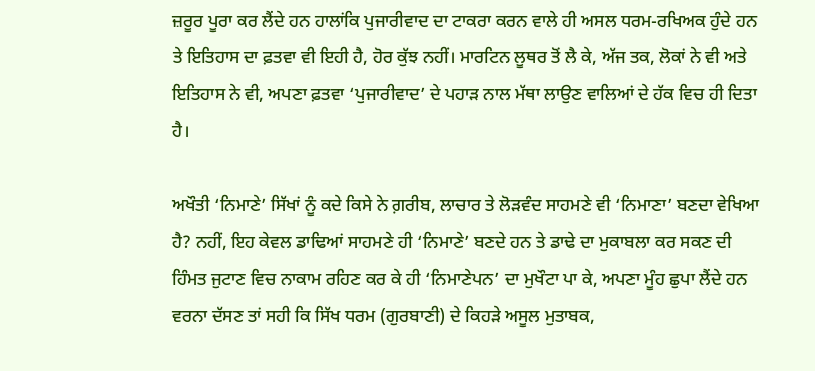ਜ਼ਰੂਰ ਪੂਰਾ ਕਰ ਲੈਂਦੇ ਹਨ ਹਾਲਾਂਕਿ ਪੁਜਾਰੀਵਾਦ ਦਾ ਟਾਕਰਾ ਕਰਨ ਵਾਲੇ ਹੀ ਅਸਲ ਧਰਮ-ਰਖਿਅਕ ਹੁੰਦੇ ਹਨ ਤੇ ਇਤਿਹਾਸ ਦਾ ਫ਼ਤਵਾ ਵੀ ਇਹੀ ਹੈ, ਹੋਰ ਕੁੱਝ ਨਹੀਂ। ਮਾਰਟਿਨ ਲੂਥਰ ਤੋਂ ਲੈ ਕੇ, ਅੱਜ ਤਕ, ਲੋਕਾਂ ਨੇ ਵੀ ਅਤੇ ਇਤਿਹਾਸ ਨੇ ਵੀ, ਅਪਣਾ ਫ਼ਤਵਾ ‘ਪੁਜਾਰੀਵਾਦ’ ਦੇ ਪਹਾੜ ਨਾਲ ਮੱਥਾ ਲਾਉਣ ਵਾਲਿਆਂ ਦੇ ਹੱਕ ਵਿਚ ਹੀ ਦਿਤਾ ਹੈ।

ਅਖੌਤੀ ‘ਨਿਮਾਣੇ’ ਸਿੱਖਾਂ ਨੂੰ ਕਦੇ ਕਿਸੇ ਨੇ ਗ਼ਰੀਬ, ਲਾਚਾਰ ਤੇ ਲੋੜਵੰਦ ਸਾਹਮਣੇ ਵੀ ‘ਨਿਮਾਣਾ’ ਬਣਦਾ ਵੇਖਿਆ ਹੈ? ਨਹੀਂ, ਇਹ ਕੇਵਲ ਡਾਢਿਆਂ ਸਾਹਮਣੇ ਹੀ ‘ਨਿਮਾਣੇ’ ਬਣਦੇ ਹਨ ਤੇ ਡਾਢੇ ਦਾ ਮੁਕਾਬਲਾ ਕਰ ਸਕਣ ਦੀ ਹਿੰਮਤ ਜੁਟਾਣ ਵਿਚ ਨਾਕਾਮ ਰਹਿਣ ਕਰ ਕੇ ਹੀ ‘ਨਿਮਾਣੇਪਨ’ ਦਾ ਮੁਖੌਟਾ ਪਾ ਕੇ, ਅਪਣਾ ਮੂੰਹ ਛੁਪਾ ਲੈਂਦੇ ਹਨ ਵਰਨਾ ਦੱਸਣ ਤਾਂ ਸਹੀ ਕਿ ਸਿੱਖ ਧਰਮ (ਗੁਰਬਾਣੀ) ਦੇ ਕਿਹੜੇ ਅਸੂਲ ਮੁਤਾਬਕ,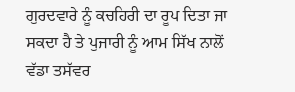ਗੁਰਦਵਾਰੇ ਨੂੰ ਕਚਹਿਰੀ ਦਾ ਰੂਪ ਦਿਤਾ ਜਾ ਸਕਦਾ ਹੈ ਤੇ ਪੁਜਾਰੀ ਨੂੰ ਆਮ ਸਿੱਖ ਨਾਲੋਂ ਵੱਡਾ ਤਸੱਵਰ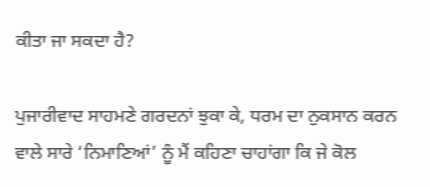ਕੀਤਾ ਜਾ ਸਕਦਾ ਹੈ?

ਪੁਜਾਰੀਵਾਦ ਸਾਹਮਣੇ ਗਰਦਨਾਂ ਝੁਕਾ ਕੇ, ਧਰਮ ਦਾ ਨੁਕਸਾਨ ਕਰਨ ਵਾਲੇ ਸਾਰੇ ‘ਨਿਮਾਣਿਆਂ’ ਨੂੰ ਮੈਂ ਕਹਿਣਾ ਚਾਹਾਂਗਾ ਕਿ ਜੇ ਕੋਲ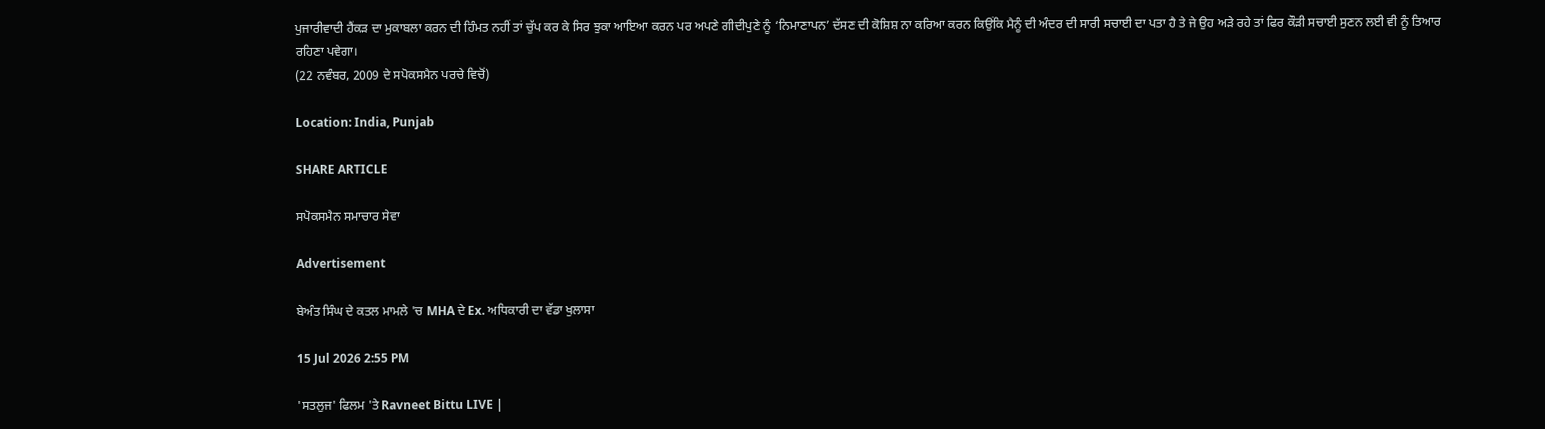ਪੁਜਾਰੀਵਾਦੀ ਹੈਂਕੜ ਦਾ ਮੁਕਾਬਲਾ ਕਰਨ ਦੀ ਹਿੰਮਤ ਨਹੀਂ ਤਾਂ ਚੁੱਪ ਕਰ ਕੇ ਸਿਰ ਝੁਕਾ ਆਇਆ ਕਰਨ ਪਰ ਅਪਣੇ ਗੀਦੀਪੁਣੇ ਨੂੰ ‘ਨਿਮਾਣਾਪਨ’ ਦੱਸਣ ਦੀ ਕੋਸ਼ਿਸ਼ ਨਾ ਕਰਿਆ ਕਰਨ ਕਿਉਂਕਿ ਮੈਨੂੰ ਦੀ ਅੰਦਰ ਦੀ ਸਾਰੀ ਸਚਾਈ ਦਾ ਪਤਾ ਹੈ ਤੇ ਜੇ ਉਹ ਅੜੇ ਰਹੇ ਤਾਂ ਫਿਰ ਕੌੜੀ ਸਚਾਈ ਸੁਣਨ ਲਈ ਵੀ ਨੂੰ ਤਿਆਰ ਰਹਿਣਾ ਪਵੇਗਾ।
(22 ਨਵੰਬਰ, 2009 ਦੇ ਸਪੋਕਸਮੈਨ ਪਰਚੇ ਵਿਚੋਂ)

Location: India, Punjab

SHARE ARTICLE

ਸਪੋਕਸਮੈਨ ਸਮਾਚਾਰ ਸੇਵਾ

Advertisement

ਬੇਅੰਤ ਸਿੰਘ ਦੇ ਕਤਲ ਮਾਮਲੇ 'ਚ MHA ਦੇ Ex. ਅਧਿਕਾਰੀ ਦਾ ਵੱਡਾ ਖੁਲਾਸਾ

15 Jul 2026 2:55 PM

'ਸਤਲੁਜ' ਫਿਲਮ 'ਤੇ Ravneet Bittu LIVE |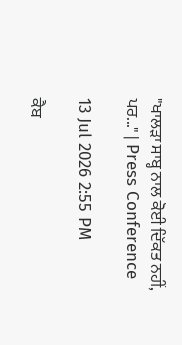"ਖਾਲੜਾ ਸਾਬ੍ਹ ਨਾਲ ਕੋਈ ਦਿੱਕਤ ਨਹੀਂ, ਪਰ..." | Press Conference

13 Jul 2026 2:55 PM

ਕੈਬ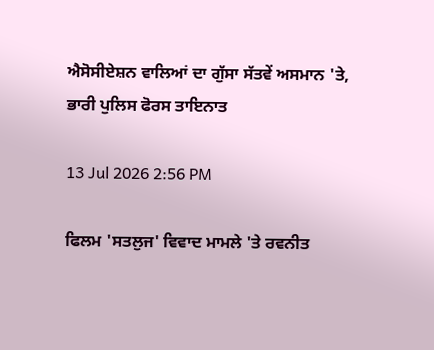ਐਸੋਸੀਏਸ਼ਨ ਵਾਲਿਆਂ ਦਾ ਗੁੱਸਾ ਸੱਤਵੇਂ ਅਸਮਾਨ 'ਤੇ, ਭਾਰੀ ਪੁਲਿਸ ਫੋਰਸ ਤਾਇਨਾਤ

13 Jul 2026 2:56 PM

ਫਿਲਮ 'ਸਤਲੁਜ' ਵਿਵਾਦ ਮਾਮਲੇ 'ਤੇ ਰਵਨੀਤ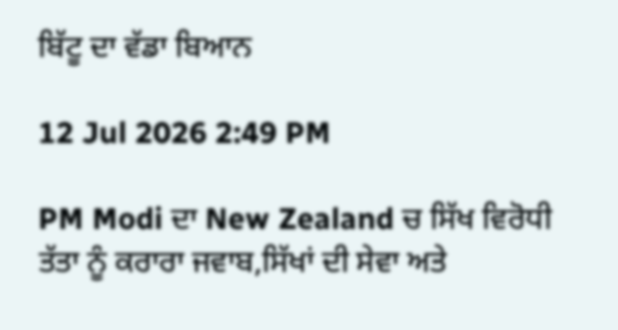ਬਿੱਟੂ ਦਾ ਵੱਡਾ ਬਿਆਨ

12 Jul 2026 2:49 PM

PM Modi ਦਾ New Zealand ਚ ਸਿੱਖ ਵਿਰੋਧੀ ਤੱਤਾ ਨੂੰ ਕਰਾਰਾ ਜਵਾਬ,ਸਿੱਖਾਂ ਦੀ ਸੇਵਾ ਅਤੇ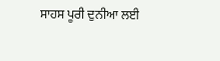ਸਾਹਸ ਪੂਰੀ ਦੁਨੀਆ ਲਈ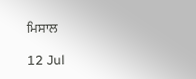ਮਿਸਾਲ

12 Jul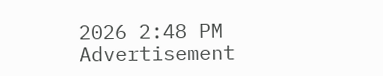2026 2:48 PM
Advertisement